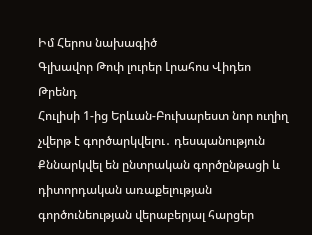Իմ Հերոս նախագիծ
Գլխավոր Թոփ լուրեր Լրահոս Վիդեո Թրենդ
Հուլիսի 1-ից Երևան-Բուխարեստ նոր ուղիղ չվերթ է գործարկվելու․ դեսպանություն Քննարկվել են ընտրական գործընթացի և դիտորդական առաքելության գործունեության վերաբերյալ հարցեր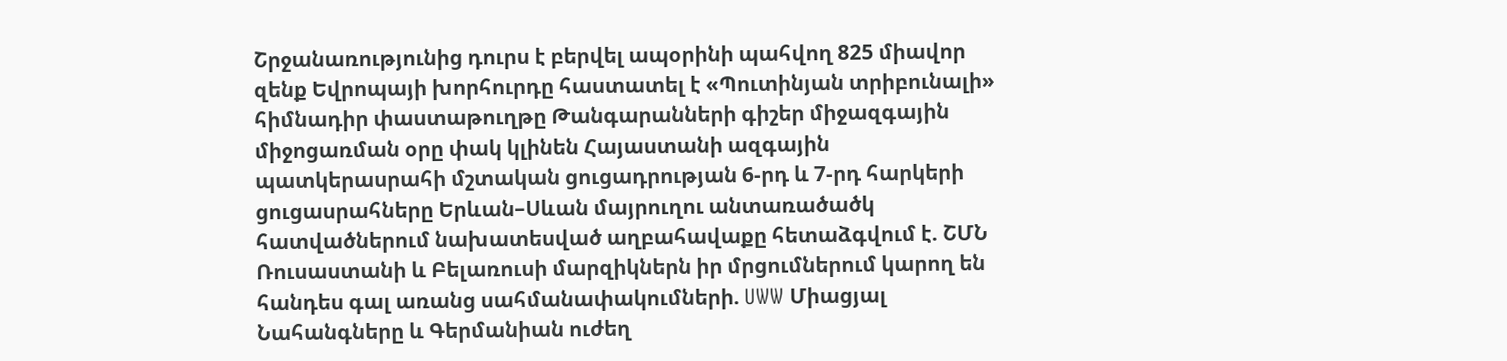Շրջանառությունից դուրս է բերվել ապօրինի պահվող 825 միավոր զենք Եվրոպայի խորհուրդը հաստատել է «Պուտինյան տրիբունալի» հիմնադիր փաստաթուղթը Թանգարանների գիշեր միջազգային միջոցառման օրը փակ կլինեն Հայաստանի ազգային պատկերասրահի մշտական ցուցադրության 6-րդ և 7-րդ հարկերի ցուցասրահները Երևան–Սևան մայրուղու անտառածածկ հատվածներում նախատեսված աղբահավաքը հետաձգվում է. ՇՄՆ Ռուսաստանի և Բելառուսի մարզիկներն իր մրցումներում կարող են հանդես գալ առանց սահմանափակումների. UWW Միացյալ Նահանգները և Գերմանիան ուժեղ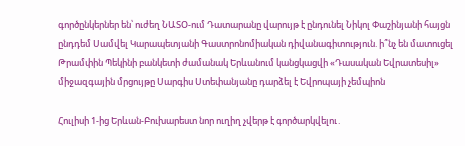գործընկերներ են՝ ուժեղ ՆԱՏՕ-ում Դատարանը վարույթ է ընդունել Նիկոլ Փաշինյանի հայցն ընդդեմ Սամվել Կարապետյանի Գաստրոնոմիական դիվանագիտություն. ի՞նչ են մատուցել Թրամփին Պեկինի բանկետի ժամանակ Երևանում կանցկացվի «Դասական Եվրատեսիլ» միջազգային մրցույթը Սարգիս Ստեփանյանը դարձել է Եվրոպայի չեմպիոն

Հուլիսի 1-ից Երևան-Բուխարեստ նոր ուղիղ չվերթ է գործարկվելու․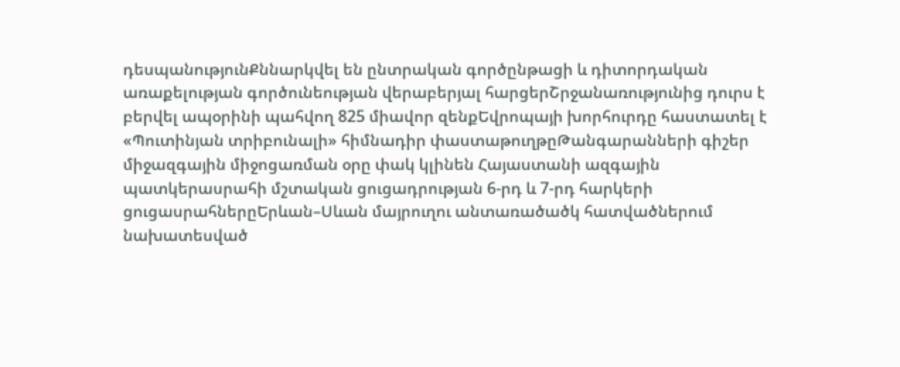դեսպանությունՔննարկվել են ընտրական գործընթացի և դիտորդական առաքելության գործունեության վերաբերյալ հարցերՇրջանառությունից դուրս է բերվել ապօրինի պահվող 825 միավոր զենքԵվրոպայի խորհուրդը հաստատել է «Պուտինյան տրիբունալի» հիմնադիր փաստաթուղթըԹանգարանների գիշեր միջազգային միջոցառման օրը փակ կլինեն Հայաստանի ազգային պատկերասրահի մշտական ցուցադրության 6-րդ և 7-րդ հարկերի ցուցասրահներըԵրևան–Սևան մայրուղու անտառածածկ հատվածներում նախատեսված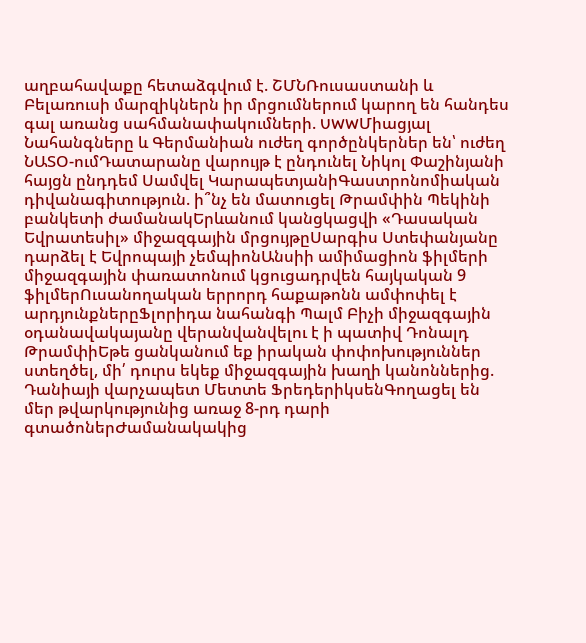աղբահավաքը հետաձգվում է. ՇՄՆՌուսաստանի և Բելառուսի մարզիկներն իր մրցումներում կարող են հանդես գալ առանց սահմանափակումների. UWWՄիացյալ Նահանգները և Գերմանիան ուժեղ գործընկերներ են՝ ուժեղ ՆԱՏՕ-ումԴատարանը վարույթ է ընդունել Նիկոլ Փաշինյանի հայցն ընդդեմ Սամվել ԿարապետյանիԳաստրոնոմիական դիվանագիտություն. ի՞նչ են մատուցել Թրամփին Պեկինի բանկետի ժամանակԵրևանում կանցկացվի «Դասական Եվրատեսիլ» միջազգային մրցույթըՍարգիս Ստեփանյանը դարձել է Եվրոպայի չեմպիոնԱնսիի ամիմացիոն ֆիլմերի միջազգային փառատոնում կցուցադրվեն հայկական 9 ֆիլմերՈւսանողական երրորդ հաքաթոնն ամփոփել է արդյունքներըՖլորիդա նահանգի Պալմ Բիչի միջազգային օդանավակայանը վերանվանվելու է ի պատիվ Դոնալդ ԹրամփիԵթե ցանկանում եք իրական փոփոխություններ ստեղծել, մի՛ դուրս եկեք միջազգային խաղի կանոններից. Դանիայի վարչապետ Մետտե ՖրեդերիկսենԳողացել են մեր թվարկությունից առաջ 8-րդ դարի գտածոներԺամանակակից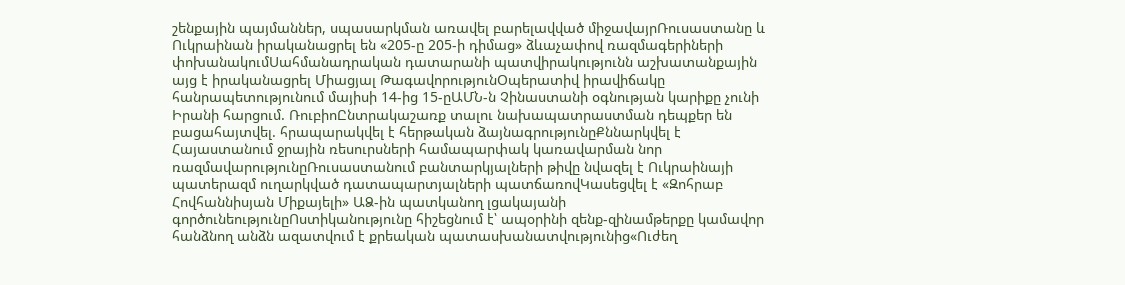շենքային պայմաններ, սպասարկման առավել բարելավված միջավայրՌուսաստանը և Ուկրաինան իրականացրել են «205-ը 205-ի դիմաց» ձևաչափով ռազմագերիների փոխանակումՍահմանադրական դատարանի պատվիրակությունն աշխատանքային այց է իրականացրել Միացյալ ԹագավորությունՕպերատիվ իրավիճակը հանրապետությունում մայիսի 14-ից 15-ըԱՄՆ-ն Չինաստանի օգնության կարիքը չունի Իրանի հարցում. ՌուբիոԸնտրակաշառք տալու նախապատրաստման դեպքեր են բացահայտվել. հրապարակվել է հերթական ձայնագրությունըՔննարկվել է Հայաստանում ջրային ռեսուրսների համապարփակ կառավարման նոր ռազմավարությունըՌուսաստանում բանտարկյալների թիվը նվազել է Ուկրաինայի պատերազմ ուղարկված դատապարտյալների պատճառովԿասեցվել է «Զոհրաբ Հովհաննիսյան Միքայելի» ԱՁ-ին պատկանող լցակայանի գործունեությունըՈստիկանությունը հիշեցնում է՝ ապօրինի զենք-զինամթերքը կամավոր հանձնող անձն ազատվում է քրեական պատասխանատվությունից«Ուժեղ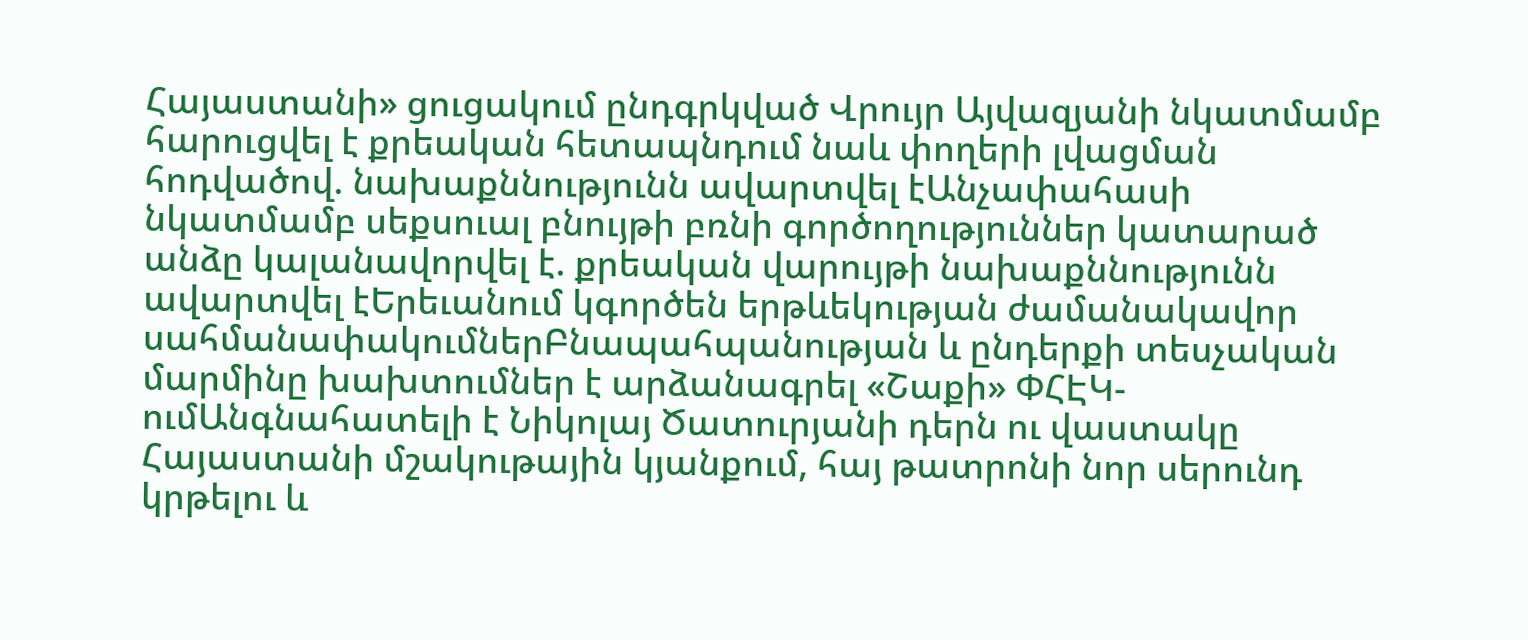Հայաստանի» ցուցակում ընդգրկված Վրույր Այվազյանի նկատմամբ հարուցվել է քրեական հետապնդում նաև փողերի լվացման հոդվածով. նախաքննությունն ավարտվել էԱնչափահասի նկատմամբ սեքսուալ բնույթի բռնի գործողություններ կատարած անձը կալանավորվել է. քրեական վարույթի նախաքննությունն ավարտվել էԵրեւանում կգործեն երթևեկության ժամանակավոր սահմանափակումներԲնապահպանության և ընդերքի տեսչական մարմինը խախտումներ է արձանագրել «Շաքի» ՓՀԷԿ-ումԱնգնահատելի է Նիկոլայ Ծատուրյանի դերն ու վաստակը Հայաստանի մշակութային կյանքում, հայ թատրոնի նոր սերունդ կրթելու և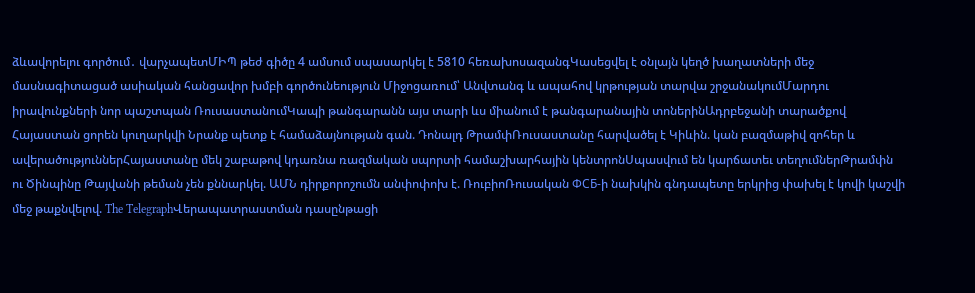ձևավորելու գործում․ վարչապետՄԻՊ թեժ գիծը 4 ամսում սպասարկել է 5810 հեռախոսազանգԿասեցվել է օնլայն կեղծ խաղատների մեջ մասնագիտացած ասիական հանցավոր խմբի գործունեություն Միջոցառում՝ Անվտանգ և ապահով կրթության տարվա շրջանակումՄարդու իրավունքների նոր պաշտպան ՌուսաստանումԿապի թանգարանն այս տարի ևս միանում է թանգարանային տոներինԱդրբեջանի տարածքով Հայաստան ցորեն կուղարկվի Նրանք պետք է համաձայնության գան. Դոնալդ ԹրամփՌուսաստանը հարվածել է Կիևին. կան բազմաթիվ զոհեր և ավերածություններՀայաստանը մեկ շաբաթով կդառնա ռազմական սպորտի համաշխարհային կենտրոնՍպասվում են կարճատեւ տեղումներԹրամփն ու Ծինպինը Թայվանի թեման չեն քննարկել. ԱՄՆ դիրքորոշումն անփոփոխ է. ՌուբիոՌուսական ФСБ-ի նախկին գնդապետը երկրից փախել է կովի կաշվի մեջ թաքնվելով. The TelegraphՎերապատրաստման դասընթացի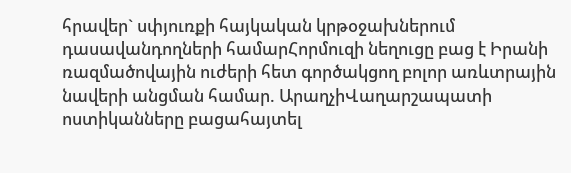հրավեր` սփյուռքի հայկական կրթօջախներում դասավանդողների համարՀորմուզի նեղուցը բաց է Իրանի ռազմածովային ուժերի հետ գործակցող բոլոր առևտրային նավերի անցման համար. ԱրաղչիՎաղարշապատի ոստիկանները բացահայտել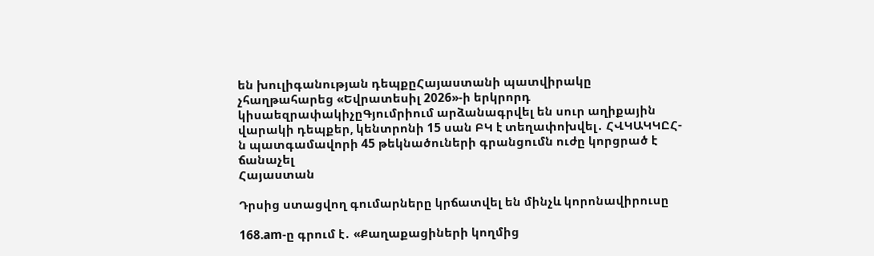են խուլիգանության դեպքըՀայաստանի պատվիրակը չհաղթահարեց «Եվրատեսիլ 2026»-ի երկրորդ կիսաեզրափակիչըԳյումրիում արձանագրվել են սուր աղիքային վարակի դեպքեր, կենտրոնի 15 սան ԲԿ է տեղափոխվել․ ՀՎԿԱԿԿԸՀ-ն պատգամավորի 45 թեկնածուների գրանցումն ուժը կորցրած է ճանաչել
Հայաստան

Դրսից ստացվող գումարները կրճատվել են մինչև կորոնավիրուսը

168.am-ը գրում է․ «Քաղաքացիների կողմից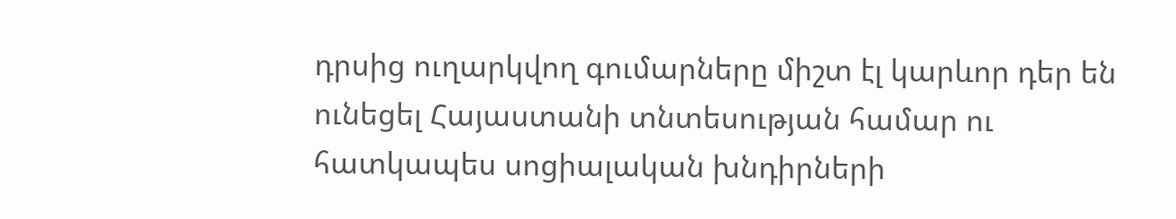դրսից ուղարկվող գումարները միշտ էլ կարևոր դեր են ունեցել Հայաստանի տնտեսության համար ու հատկապես սոցիալական խնդիրների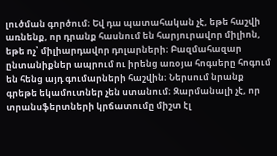լուծման գործում։ Եվ դա պատահական չէ, եթե հաշվի առնենք, որ դրանք հասնում են հարյուրավոր միլիոն, եթե ոչ՝ միլիարդավոր դոլարների։ Բազմահազար ընտանիքներ ապրում ու իրենց առօյա հոգսերը հոգում են հենց այդ գումարների հաշվին։ Ներսում նրանք գրեթե եկամուտներ չեն ստանում։ Զարմանալի չէ, որ տրանսֆերտների կրճատումը միշտ էլ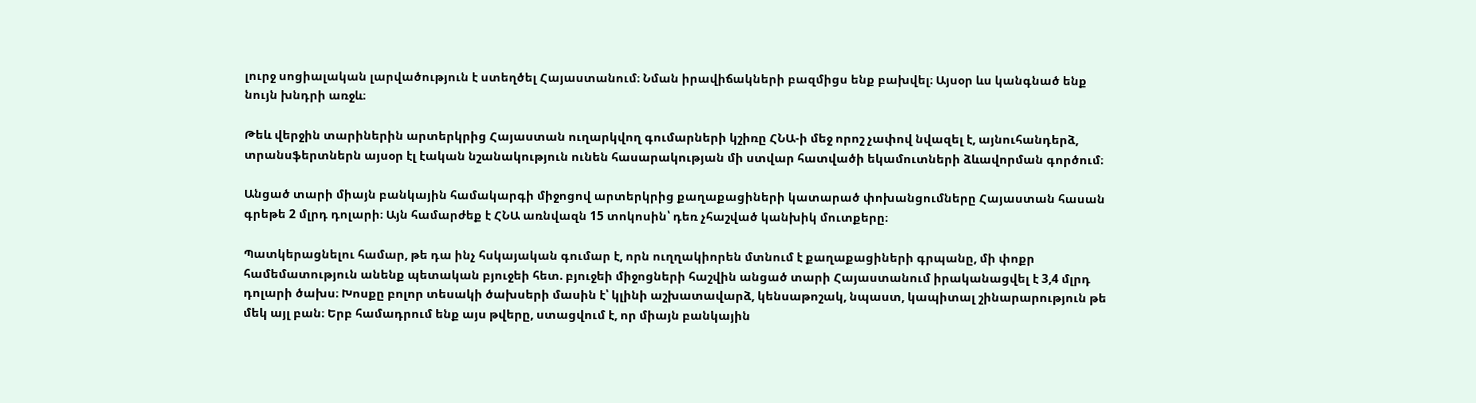լուրջ սոցիալական լարվածություն է ստեղծել Հայաստանում։ Նման իրավիճակների բազմիցս ենք բախվել։ Այսօր ևս կանգնած ենք նույն խնդրի առջև։

Թեև վերջին տարիներին արտերկրից Հայաստան ուղարկվող գումարների կշիռը ՀՆԱ-ի մեջ որոշ չափով նվազել է, այնուհանդերձ, տրանսֆերտներն այսօր էլ էական նշանակություն ունեն հասարակության մի ստվար հատվածի եկամուտների ձևավորման գործում։

Անցած տարի միայն բանկային համակարգի միջոցով արտերկրից քաղաքացիների կատարած փոխանցումները Հայաստան հասան գրեթե 2 մլրդ դոլարի։ Այն համարժեք է ՀՆԱ առնվազն 15 տոկոսին՝ դեռ չհաշված կանխիկ մուտքերը։

Պատկերացնելու համար, թե դա ինչ հսկայական գումար է, որն ուղղակիորեն մտնում է քաղաքացիների գրպանը, մի փոքր համեմատություն անենք պետական բյուջեի հետ. բյուջեի միջոցների հաշվին անցած տարի Հայաստանում իրականացվել է 3,4 մլրդ դոլարի ծախս։ Խոսքը բոլոր տեսակի ծախսերի մասին է՝ կլինի աշխատավարձ, կենսաթոշակ, նպաստ, կապիտալ շինարարություն թե մեկ այլ բան։ Երբ համադրում ենք այս թվերը, ստացվում է, որ միայն բանկային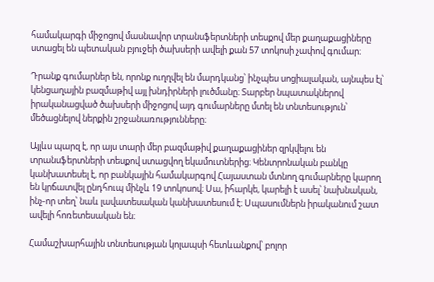համակարգի միջոցով մասնավոր տրանսֆերտների տեսքով մեր քաղաքացիները ստացել են պետական բյուջեի ծախսերի ավելի քան 57 տոկոսի չափով գումար։

Դրանք գումարներ են, որոնք ուղղվել են մարդկանց՝ ինչպես սոցիալական, այնպես էլ՝ կենցաղային բազմաթիվ այլ խնդիրների լուծմանը։ Տարբեր նպատակներով իրականացված ծախսերի միջոցով այդ գումարները մտել են տնտեսություն՝ մեծացնելով ներքին շրջանառությունները։

Այլևս պարզ է, որ այս տարի մեր բազմաթիվ քաղաքացիներ զրկվելու են տրանսֆերտների տեսքով ստացվող եկամուտներից։ Կենտրոնական բանկը կանխատեսել է, որ բանկային համակարգով Հայաստան մտնող գումարները կարող են կրճատվել ընդհուպ մինչև 19 տոկոսով։ Սա, իհարկե, կարելի է ասել՝ նախնական, ինչ-որ տեղ՝ նաև լավատեսական կանխատեսում է։ Սպասումներն իրականում շատ ավելի հոռետեսական են։

Համաշխարհային տնտեսության կոլապսի հետևանքով՝ բոլոր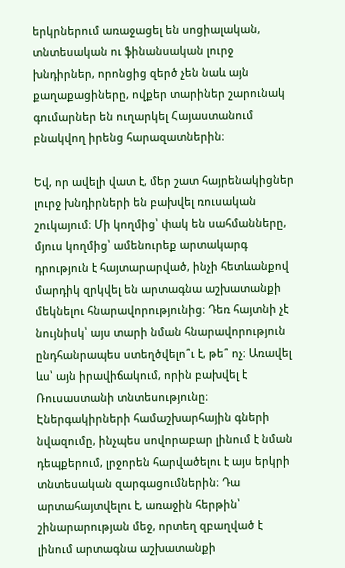երկրներում առաջացել են սոցիալական, տնտեսական ու ֆինանսական լուրջ խնդիրներ, որոնցից զերծ չեն նաև այն քաղաքացիները, ովքեր տարիներ շարունակ գումարներ են ուղարկել Հայաստանում բնակվող իրենց հարազատներին։

Եվ, որ ավելի վատ է, մեր շատ հայրենակիցներ լուրջ խնդիրների են բախվել ռուսական շուկայում։ Մի կողմից՝ փակ են սահմանները, մյուս կողմից՝ ամենուրեք արտակարգ դրություն է հայտարարված, ինչի հետևանքով մարդիկ զրկվել են արտագնա աշխատանքի մեկնելու հնարավորությունից։ Դեռ հայտնի չէ նույնիսկ՝ այս տարի նման հնարավորություն ընդհանրապես ստեղծվելո՞ւ է, թե՞ ոչ։ Առավել ևս՝ այն իրավիճակում, որին բախվել է Ռուսաստանի տնտեսությունը։ Էներգակիրների համաշխարհային գների նվազումը, ինչպես սովորաբար լինում է նման դեպքերում, լրջորեն հարվածելու է այս երկրի տնտեսական զարգացումներին։ Դա արտահայտվելու է, առաջին հերթին՝ շինարարության մեջ, որտեղ զբաղված է լինում արտագնա աշխատանքի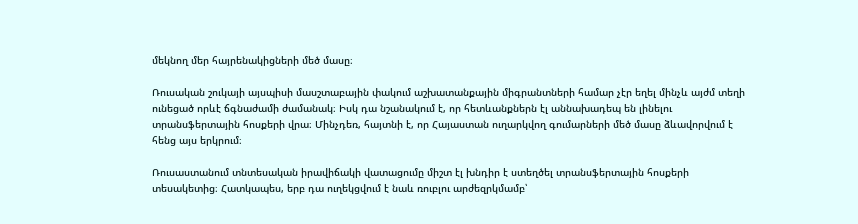մեկնող մեր հայրենակիցների մեծ մասը։

Ռուսական շուկայի այսպիսի մասշտաբային փակում աշխատանքային միգրանտների համար չէր եղել մինչև այժմ տեղի ունեցած որևէ ճգնաժամի ժամանակ։ Իսկ դա նշանակում է, որ հետևանքներն էլ աննախադեպ են լինելու տրանսֆերտային հոսքերի վրա։ Մինչդեռ, հայտնի է, որ Հայաստան ուղարկվող գումարների մեծ մասը ձևավորվում է հենց այս երկրում։

Ռուսաստանում տնտեսական իրավիճակի վատացումը միշտ էլ խնդիր է ստեղծել տրանսֆերտային հոսքերի տեսակետից։ Հատկապես, երբ դա ուղեկցվում է նաև ռուբլու արժեզրկմամբ՝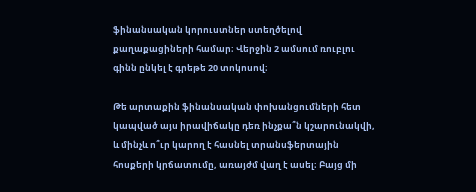ֆինանսական կորուստներ ստեղծելով քաղաքացիների համար։ Վերջին 2 ամսում ռուբլու գինն ընկել է գրեթե 20 տոկոսով։

Թե արտաքին ֆինանսական փոխանցումների հետ կապված այս իրավիճակը դեռ ինչքա՞ն կշարունակվի, և մինչև ո՞ւր կարող է հասնել տրանսֆերտային հոսքերի կրճատումը, առայժմ վաղ է ասել։ Բայց մի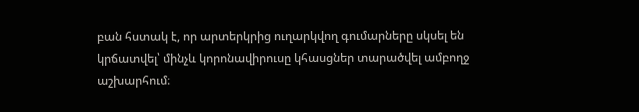բան հստակ է, որ արտերկրից ուղարկվող գումարները սկսել են կրճատվել՝ մինչև կորոնավիրուսը կհասցներ տարածվել ամբողջ աշխարհում։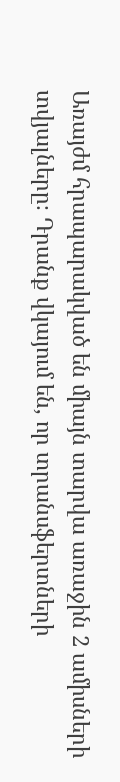Առայժմ հրապարակված են միայն տարվա առաջին 2 ամիսների տվյալները։ Դրանք վկայում են, որ տրանսֆերտների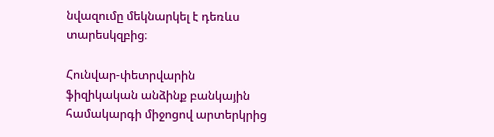նվազումը մեկնարկել է դեռևս տարեսկզբից։

Հունվար-փետրվարին ֆիզիկական անձինք բանկային համակարգի միջոցով արտերկրից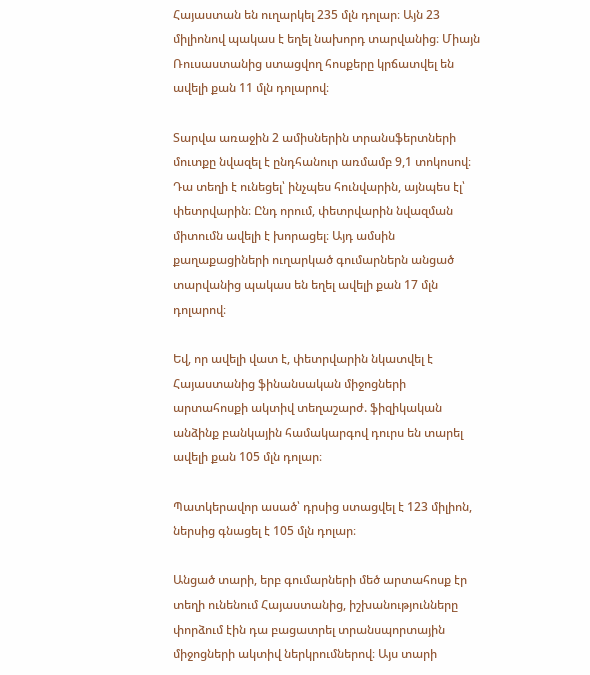Հայաստան են ուղարկել 235 մլն դոլար։ Այն 23 միլիոնով պակաս է եղել նախորդ տարվանից։ Միայն Ռուսաստանից ստացվող հոսքերը կրճատվել են ավելի քան 11 մլն դոլարով։

Տարվա առաջին 2 ամիսներին տրանսֆերտների մուտքը նվազել է ընդհանուր առմամբ 9,1 տոկոսով։ Դա տեղի է ունեցել՝ ինչպես հունվարին, այնպես էլ՝ փետրվարին։ Ընդ որում, փետրվարին նվազման միտումն ավելի է խորացել։ Այդ ամսին քաղաքացիների ուղարկած գումարներն անցած տարվանից պակաս են եղել ավելի քան 17 մլն դոլարով։

Եվ, որ ավելի վատ է, փետրվարին նկատվել է Հայաստանից ֆինանսական միջոցների արտահոսքի ակտիվ տեղաշարժ. ֆիզիկական անձինք բանկային համակարգով դուրս են տարել ավելի քան 105 մլն դոլար։

Պատկերավոր ասած՝ դրսից ստացվել է 123 միլիոն, ներսից գնացել է 105 մլն դոլար։

Անցած տարի, երբ գումարների մեծ արտահոսք էր տեղի ունենում Հայաստանից, իշխանությունները փորձում էին դա բացատրել տրանսպորտային միջոցների ակտիվ ներկրումներով։ Այս տարի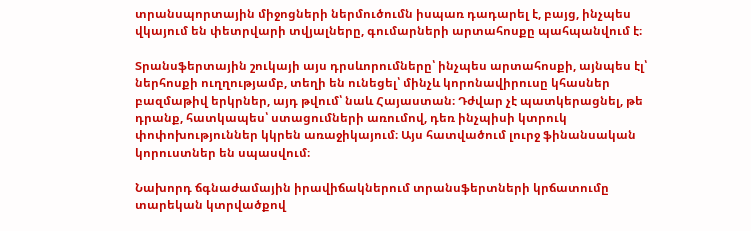տրանսպորտային միջոցների ներմուծումն իսպառ դադարել է, բայց, ինչպես վկայում են փետրվարի տվյալները, գումարների արտահոսքը պահպանվում է։

Տրանսֆերտային շուկայի այս դրսևորումները՝ ինչպես արտահոսքի, այնպես էլ՝ ներհոսքի ուղղությամբ, տեղի են ունեցել՝ մինչև կորոնավիրուսը կհասներ բազմաթիվ երկրներ, այդ թվում՝ նաև Հայաստան։ Դժվար չէ պատկերացնել, թե դրանք, հատկապես՝ ստացումների առումով, դեռ ինչպիսի կտրուկ փոփոխություններ կկրեն առաջիկայում։ Այս հատվածում լուրջ ֆինանսական կորուստներ են սպասվում։

Նախորդ ճգնաժամային իրավիճակներում տրանսֆերտների կրճատումը տարեկան կտրվածքով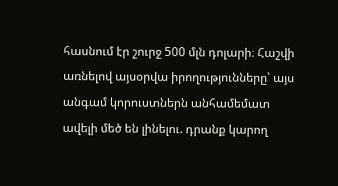հասնում էր շուրջ 500 մլն դոլարի։ Հաշվի առնելով այսօրվա իրողությունները՝ այս անգամ կորուստներն անհամեմատ ավելի մեծ են լինելու. դրանք կարող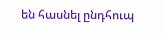են հասնել ընդհուպ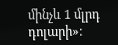մինչև 1 մլրդ դոլարի»։